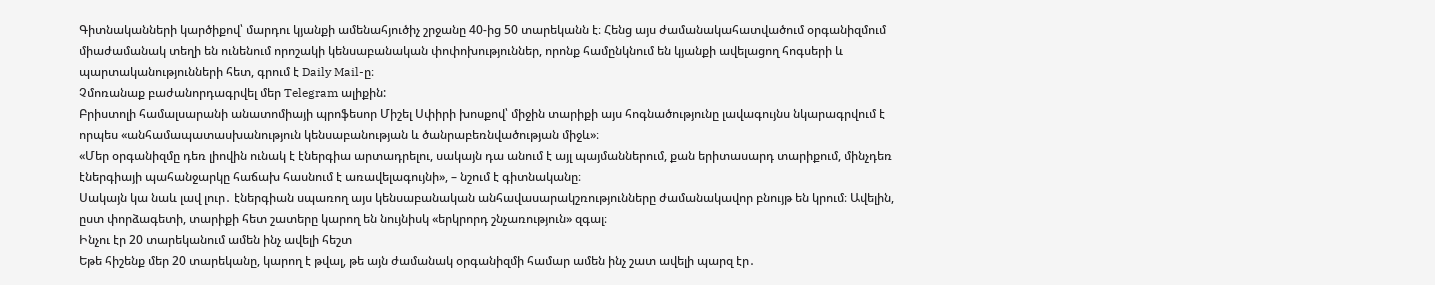Գիտնականների կարծիքով՝ մարդու կյանքի ամենահյուծիչ շրջանը 40-ից 50 տարեկանն է։ Հենց այս ժամանակահատվածում օրգանիզմում միաժամանակ տեղի են ունենում որոշակի կենսաբանական փոփոխություններ, որոնք համընկնում են կյանքի ավելացող հոգսերի և պարտականությունների հետ, գրում է Daily Mail-ը։
Չմոռանաք բաժանորդագրվել մեր Telegram ալիքին:
Բրիստոլի համալսարանի անատոմիայի պրոֆեսոր Միշել Սփիրի խոսքով՝ միջին տարիքի այս հոգնածությունը լավագույնս նկարագրվում է որպես «անհամապատասխանություն կենսաբանության և ծանրաբեռնվածության միջև»։
«Մեր օրգանիզմը դեռ լիովին ունակ է էներգիա արտադրելու, սակայն դա անում է այլ պայմաններում, քան երիտասարդ տարիքում, մինչդեռ էներգիայի պահանջարկը հաճախ հասնում է առավելագույնի», – նշում է գիտնականը։
Սակայն կա նաև լավ լուր․ էներգիան սպառող այս կենսաբանական անհավասարակշռությունները ժամանակավոր բնույթ են կրում։ Ավելին, ըստ փորձագետի, տարիքի հետ շատերը կարող են նույնիսկ «երկրորդ շնչառություն» զգալ։
Ինչու էր 20 տարեկանում ամեն ինչ ավելի հեշտ
Եթե հիշենք մեր 20 տարեկանը, կարող է թվալ, թե այն ժամանակ օրգանիզմի համար ամեն ինչ շատ ավելի պարզ էր․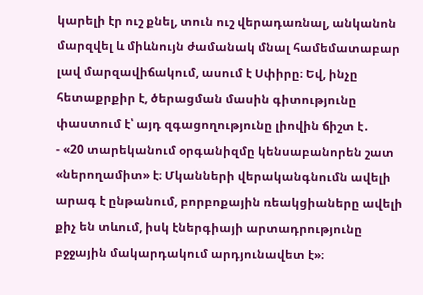կարելի էր ուշ քնել, տուն ուշ վերադառնալ, անկանոն մարզվել և միևնույն ժամանակ մնալ համեմատաբար լավ մարզավիճակում, ասում է Սփիրը։ Եվ, ինչը հետաքրքիր է, ծերացման մասին գիտությունը փաստում է՝ այդ զգացողությունը լիովին ճիշտ է․
- «20 տարեկանում օրգանիզմը կենսաբանորեն շատ «ներողամիտ» է։ Մկանների վերականգնումն ավելի արագ է ընթանում, բորբոքային ռեակցիաները ավելի քիչ են տևում, իսկ էներգիայի արտադրությունը բջջային մակարդակում արդյունավետ է»։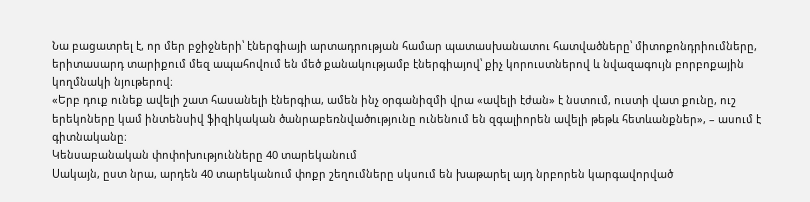Նա բացատրել է, որ մեր բջիջների՝ էներգիայի արտադրության համար պատասխանատու հատվածները՝ միտոքոնդրիումները, երիտասարդ տարիքում մեզ ապահովում են մեծ քանակությամբ էներգիայով՝ քիչ կորուստներով և նվազագույն բորբոքային կողմնակի նյութերով։
«Երբ դուք ունեք ավելի շատ հասանելի էներգիա, ամեն ինչ օրգանիզմի վրա «ավելի էժան» է նստում, ուստի վատ քունը, ուշ երեկոները կամ ինտենսիվ ֆիզիկական ծանրաբեռնվածությունը ունենում են զգալիորեն ավելի թեթև հետևանքներ», – ասում է գիտնականը։
Կենսաբանական փոփոխությունները 40 տարեկանում
Սակայն, ըստ նրա, արդեն 40 տարեկանում փոքր շեղումները սկսում են խաթարել այդ նրբորեն կարգավորված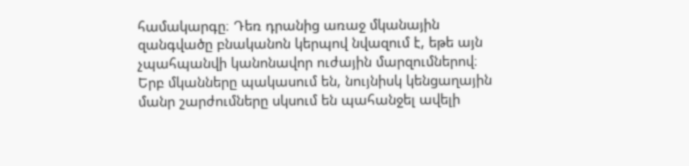համակարգը։ Դեռ դրանից առաջ մկանային զանգվածը բնականոն կերպով նվազում է, եթե այն չպահպանվի կանոնավոր ուժային մարզումներով։ Երբ մկանները պակասում են, նույնիսկ կենցաղային մանր շարժումները սկսում են պահանջել ավելի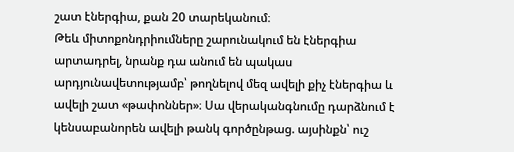շատ էներգիա, քան 20 տարեկանում։
Թեև միտոքոնդրիումները շարունակում են էներգիա արտադրել, նրանք դա անում են պակաս արդյունավետությամբ՝ թողնելով մեզ ավելի քիչ էներգիա և ավելի շատ «թափոններ»։ Սա վերականգնումը դարձնում է կենսաբանորեն ավելի թանկ գործընթաց. այսինքն՝ ուշ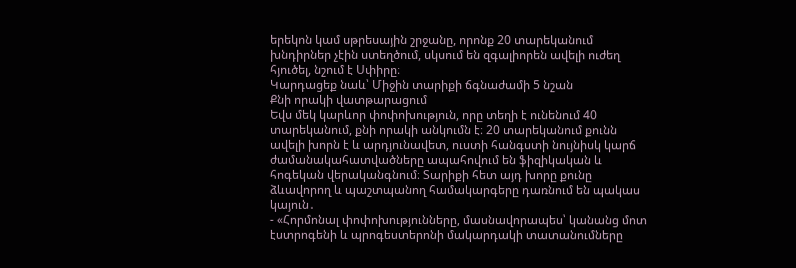երեկոն կամ սթրեսային շրջանը, որոնք 20 տարեկանում խնդիրներ չէին ստեղծում, սկսում են զգալիորեն ավելի ուժեղ հյուծել, նշում է Սփիրը։
Կարդացեք նաև՝ Միջին տարիքի ճգնաժամի 5 նշան
Քնի որակի վատթարացում
Եվս մեկ կարևոր փոփոխություն, որը տեղի է ունենում 40 տարեկանում, քնի որակի անկումն է։ 20 տարեկանում քունն ավելի խորն է և արդյունավետ, ուստի հանգստի նույնիսկ կարճ ժամանակահատվածները ապահովում են ֆիզիկական և հոգեկան վերականգնում։ Տարիքի հետ այդ խորը քունը ձևավորող և պաշտպանող համակարգերը դառնում են պակաս կայուն․
- «Հորմոնալ փոփոխությունները, մասնավորապես՝ կանանց մոտ էստրոգենի և պրոգեստերոնի մակարդակի տատանումները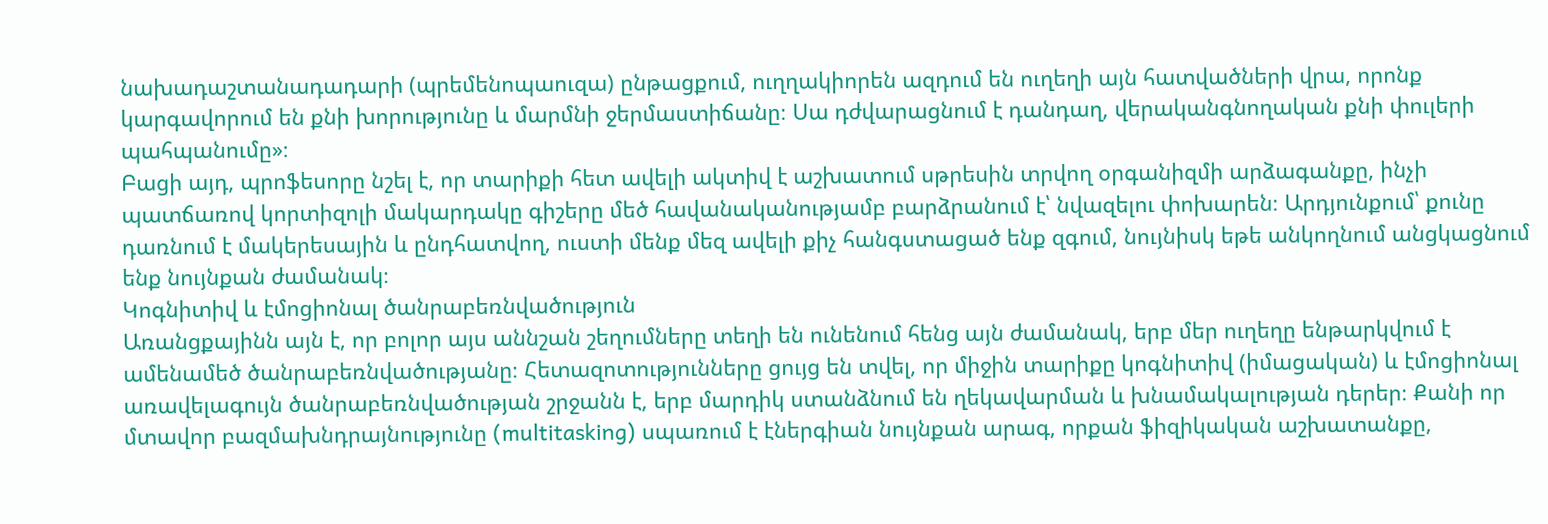նախադաշտանադադարի (պրեմենոպաուզա) ընթացքում, ուղղակիորեն ազդում են ուղեղի այն հատվածների վրա, որոնք կարգավորում են քնի խորությունը և մարմնի ջերմաստիճանը։ Սա դժվարացնում է դանդաղ, վերականգնողական քնի փուլերի պահպանումը»։
Բացի այդ, պրոֆեսորը նշել է, որ տարիքի հետ ավելի ակտիվ է աշխատում սթրեսին տրվող օրգանիզմի արձագանքը, ինչի պատճառով կորտիզոլի մակարդակը գիշերը մեծ հավանականությամբ բարձրանում է՝ նվազելու փոխարեն։ Արդյունքում՝ քունը դառնում է մակերեսային և ընդհատվող, ուստի մենք մեզ ավելի քիչ հանգստացած ենք զգում, նույնիսկ եթե անկողնում անցկացնում ենք նույնքան ժամանակ։
Կոգնիտիվ և էմոցիոնալ ծանրաբեռնվածություն
Առանցքայինն այն է, որ բոլոր այս աննշան շեղումները տեղի են ունենում հենց այն ժամանակ, երբ մեր ուղեղը ենթարկվում է ամենամեծ ծանրաբեռնվածությանը։ Հետազոտությունները ցույց են տվել, որ միջին տարիքը կոգնիտիվ (իմացական) և էմոցիոնալ առավելագույն ծանրաբեռնվածության շրջանն է, երբ մարդիկ ստանձնում են ղեկավարման և խնամակալության դերեր։ Քանի որ մտավոր բազմախնդրայնությունը (multitasking) սպառում է էներգիան նույնքան արագ, որքան ֆիզիկական աշխատանքը,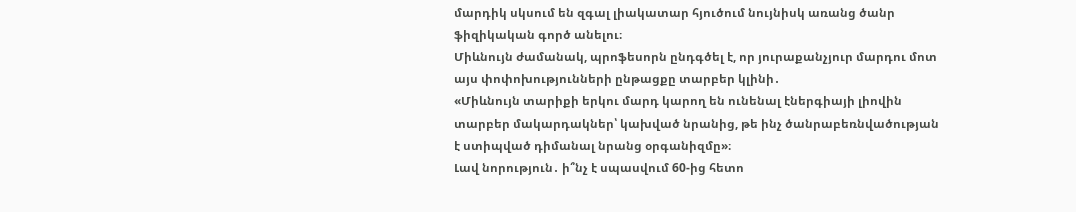մարդիկ սկսում են զգալ լիակատար հյուծում նույնիսկ առանց ծանր ֆիզիկական գործ անելու։
Միևնույն ժամանակ, պրոֆեսորն ընդգծել է, որ յուրաքանչյուր մարդու մոտ այս փոփոխությունների ընթացքը տարբեր կլինի․
«Միևնույն տարիքի երկու մարդ կարող են ունենալ էներգիայի լիովին տարբեր մակարդակներ՝ կախված նրանից, թե ինչ ծանրաբեռնվածության է ստիպված դիմանալ նրանց օրգանիզմը»։
Լավ նորություն․ ի՞նչ է սպասվում 60-ից հետո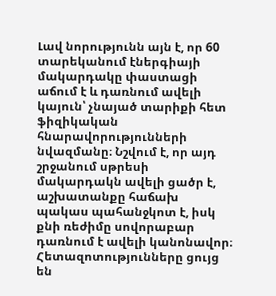Լավ նորությունն այն է, որ 60 տարեկանում էներգիայի մակարդակը փաստացի աճում է և դառնում ավելի կայուն՝ չնայած տարիքի հետ ֆիզիկական հնարավորությունների նվազմանը։ Նշվում է, որ այդ շրջանում սթրեսի մակարդակն ավելի ցածր է, աշխատանքը հաճախ պակաս պահանջկոտ է, իսկ քնի ռեժիմը սովորաբար դառնում է ավելի կանոնավոր։
Հետազոտությունները ցույց են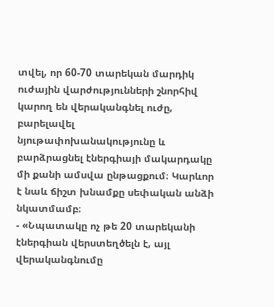տվել, որ 60-70 տարեկան մարդիկ ուժային վարժությունների շնորհիվ կարող են վերականգնել ուժը, բարելավել նյութափոխանակությունը և բարձրացնել էներգիայի մակարդակը մի քանի ամսվա ընթացքում։ Կարևոր է նաև ճիշտ խնամքը սեփական անձի նկատմամբ։
- «Նպատակը ոչ թե 20 տարեկանի էներգիան վերստեղծելն է, այլ վերականգնումը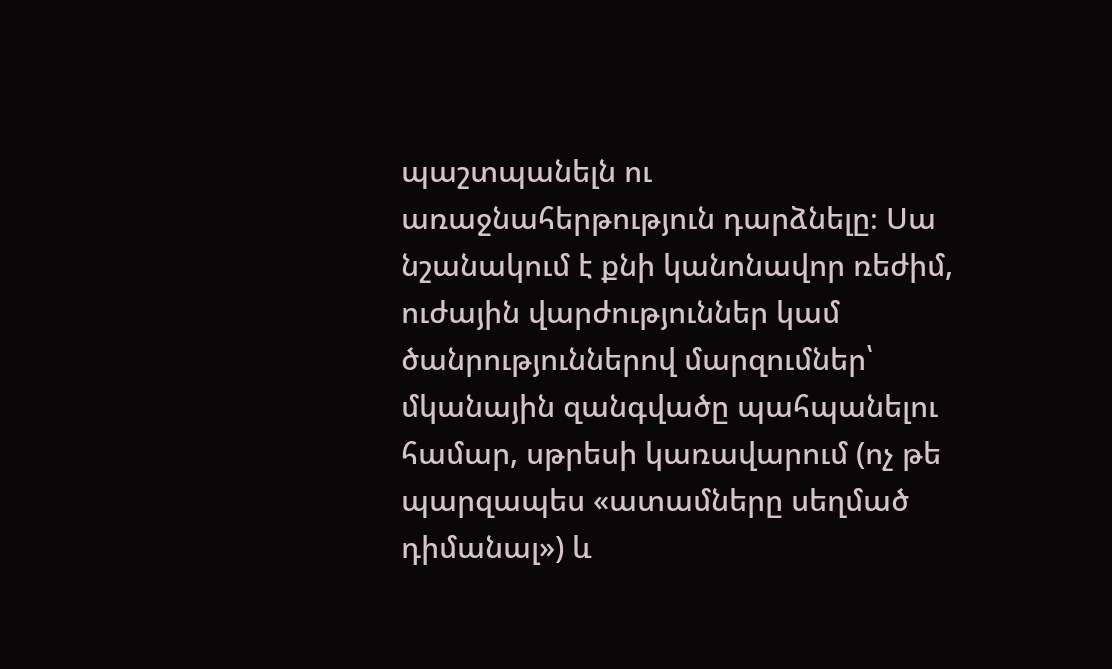պաշտպանելն ու առաջնահերթություն դարձնելը։ Սա նշանակում է քնի կանոնավոր ռեժիմ, ուժային վարժություններ կամ ծանրություններով մարզումներ՝ մկանային զանգվածը պահպանելու համար, սթրեսի կառավարում (ոչ թե պարզապես «ատամները սեղմած դիմանալ») և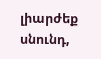լիարժեք սնունդ,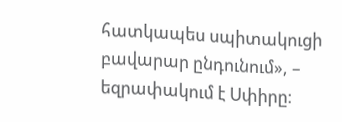հատկապես սպիտակուցի բավարար ընդունում», – եզրափակում է Սփիրը։